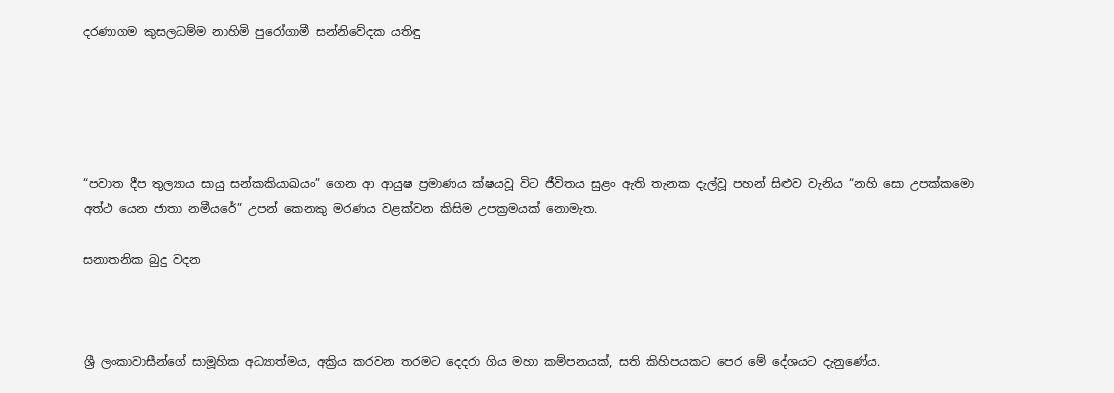දරණාගම කුසලධම්ම නාහිමි පුරෝගාමී සන්නිවේදක යතිඳු





“පවාත දීප තුල්‍යාය සායු සන්කකියාඛයං” ගෙන ආ ආයුෂ ප්‍රමාණය ක්ෂයවූ විට ජීවිතය සුළං ඇති තැනක දැල්වූ පහන් සිළුව වැනිය “නහි සො උපක්කමො අත්ථ යෙන ජාතා නමීයරේ” උපන් කෙනකු මරණය වළක්වන කිසිම උපක්‍රමයක් නොමැත.

සනාතනික බුදු වදන



ශ්‍රී ලංකාවාසීන්ගේ සාමූහික අධ්‍යාත්මය, අක්‍රිය කරවන තරමට දෙදරා ගිය මහා කම්පනයක්, සති කිහිපයකට පෙර මේ දේශයට දැනුණේය.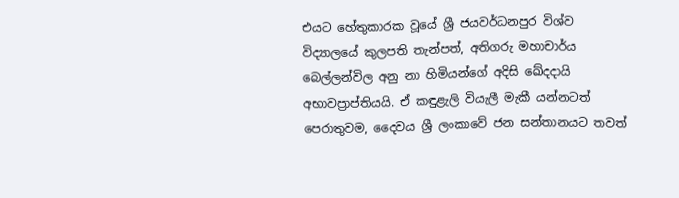එයට හේතුකාරක වූයේ ශ්‍රී ජයවර්ධනපුර විශ්ව විද්‍යාලයේ කුලපති තැන්පත්, අතිගරු මහාචාර්ය බෙල්ලන්විල අනු නා හිමියන්ගේ අදිසි ඛේදදායි අභාවප්‍රාප්තියයි. ඒ කඳුළැලි වියැලී මැකී යන්නටත් පෙරාතුවම, දෛවය ශ්‍රී ලංකාවේ ජන සන්තානයට තවත්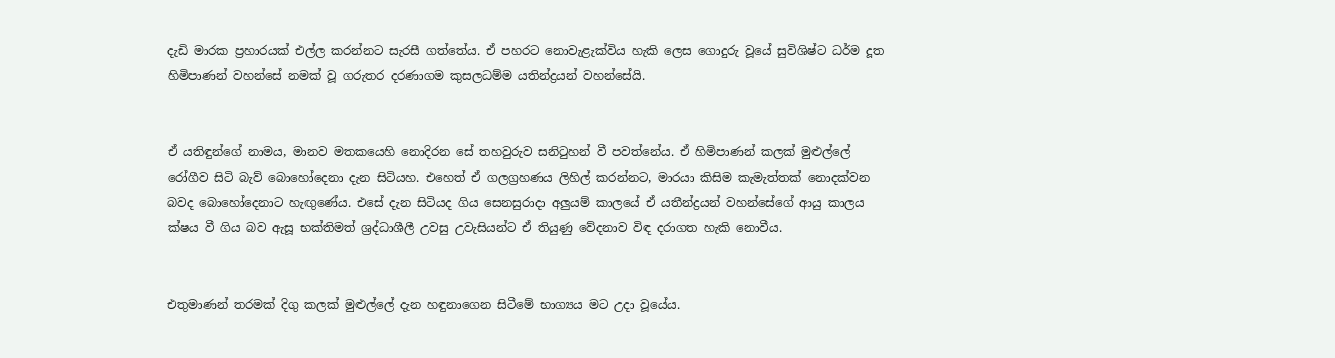දැඩි මාරක ප්‍රහාරයක් එල්ල කරන්නට සැරසී ගත්තේය. ඒ පහරට නොවැළැක්විය හැකි ලෙස ගොදුරු වූයේ සුවිශිෂ්ට ධර්ම දූත හිමිපාණන් වහන්සේ නමක් වූ ගරුතර දරණාගම කුසලධම්ම යතින්ද්‍රයන් වහන්සේයි.


ඒ යතිඳුන්ගේ නාමය, මානව මතකයෙහි නොදිරන සේ තහවුරුව සනිටුහන් වී පවත්නේය. ඒ හිමිපාණන් කලක් මුළුල්ලේ රෝගීව සිටි බැව් බොහෝදෙනා දැන සිටියහ. එහෙත් ඒ ගලග්‍රහණය ලිහිල් කරන්නට, මාරයා කිසිම කැමැත්තක් නොදක්වන බවද බොහෝදෙනාට හැඟුණේය. එසේ දැන සිටියද ගිය සෙනසුරාදා අලුයම් කාලයේ ඒ යතීන්ද්‍රයන් වහන්සේගේ ආයු කාලය ක්ෂය වී ගිය බව ඇසූ භක්තිමත් ශ්‍රද්ධාශීලී උවසු උවැසියන්ට ඒ තියුණු වේදනාව විඳ දරාගත හැකි නොවීය.


එතුමාණන් තරමක් දිගු කලක් මුළුල්ලේ දැන හඳුනාගෙන සිටීමේ භාග්‍යය මට උදා වූයේය.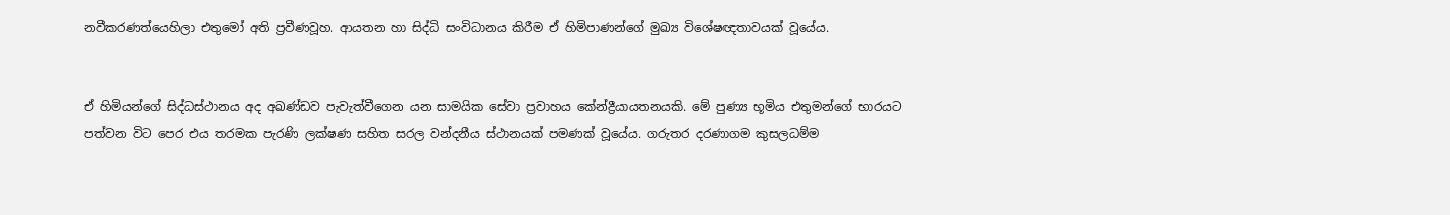නවීකරණත්යෙහිලා එතුමෝ අති ප්‍රවීණවූහ. ආයතන හා සිද්ධි සංවිධානය කිරීම ඒ හිමිපාණන්ගේ මුඛ්‍ය විශේෂඥතාවයක් වූයේය.


ඒ හිමියන්ගේ සිද්ධස්ථානය අද අඛණ්ඩව පැවැත්වීගෙන යන සාමයික සේවා ප්‍රවාහය කේන්ද්‍රීයායතනයකි. මේ පුණ්‍ය භූමිය එතුමන්ගේ භාරයට පත්වන විට පෙර එය තරමක පැරණි ලක්ෂණ සහිත සරල වන්දනීය ස්ථානයක් පමණක් වූයේය. ගරුතර දරණාගම කුසලධම්ම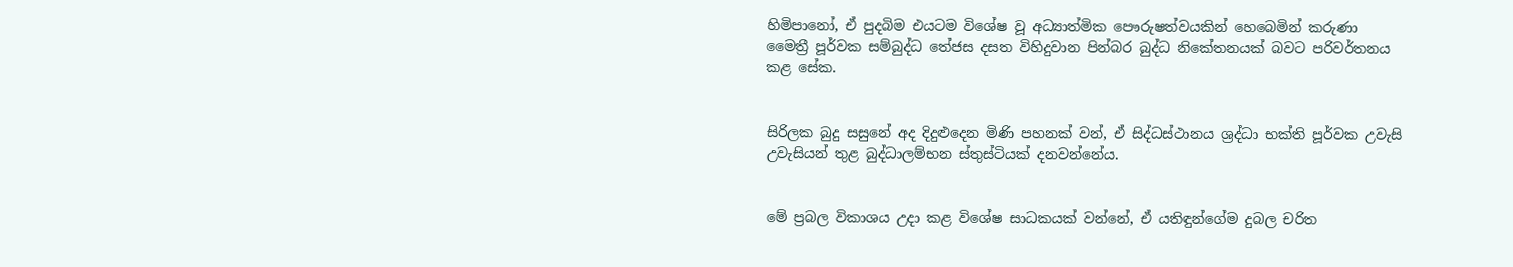හිමිපානෝ, ඒ පුදබිම එයටම විශේෂ වූ අධ්‍යාත්මික පෞරුෂත්වයකින් හෙබෙමින් කරුණා මෛත්‍රී පූර්වක සම්බුද්ධ තේජස දසත විහිදුවාන පින්බර බුද්ධ නිකේතනයක් බවට පරිවර්තනය කළ සේක.


සිරිලක බුදු සසුනේ අද දිදුළුදෙන මිණි පහනක් වන්, ඒ සිද්ධස්ථානය ශ්‍රද්ධා භක්ති පූර්වක උවැසි උවැසියන් තුළ බුද්ධාලම්භන ස්තුස්ටියක් දනවන්නේය.


මේ ප්‍රබල විකාශය උදා කළ විශේෂ සාධකයක් වන්නේ, ඒ යතිඳුන්ගේම දුබල චරිත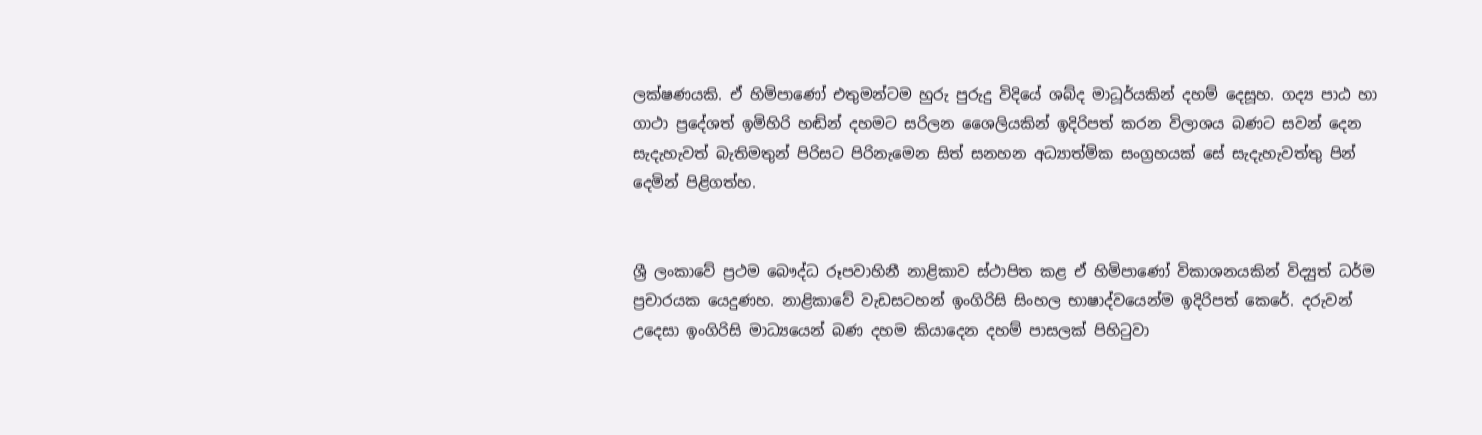ලක්ෂණයකි. ඒ හිමිපාණෝ එතුමන්ටම හුරු පුරුදු විදියේ ශබ්ද මාධූර්යකින් දහම් දෙසූහ. ගද්‍ය පාඨ හා ගාථා ප්‍රදේශත් ඉමිහිරි හඬින් දහමට සරිලන ශෛලියකින් ඉදිරිපත් කරන විලාශය බණට සවන් දෙන සැදැහැවත් බැතිමතුන් පිරිසට පිරිනැමෙන සිත් සනහන අධ්‍යාත්මික සංග්‍රහයක් සේ සැදැහැවත්තු පින් දෙමින් පිළිගත්හ.


ශ්‍රී ලංකාවේ ප්‍රථම බෞද්ධ රූපවාහිනී නාළිකාව ස්ථාපිත කළ ඒ හිමිපාණෝ විකාශනයකින් විද්‍යුත් ධර්ම ප්‍රචාරයක යෙදුණහ. නාළිකාවේ වැඩසටහන් ඉංගිරිසි සිංහල භාෂාද්වයෙන්ම ඉදිරිපත් කෙරේ. දරුවන් උදෙසා ඉංගිරිසි මාධ්‍යයෙන් බණ දහම කියාදෙන දහම් පාසලක් පිහිටුවා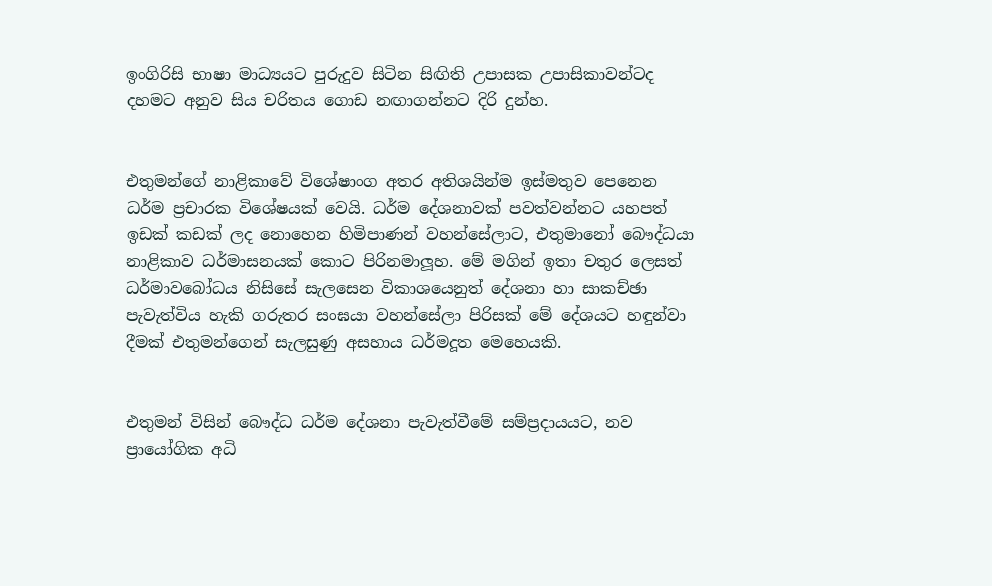ඉංගිරිසි භාෂා මාධ්‍යයට පුරුදුව සිටින සිඟිති උපාසක උපාසිකාවන්ටද දහමට අනුව සිය චරිතය ගොඩ නඟාගන්නට දිරි දුන්හ.


එතුමන්ගේ නාළිකාවේ විශේෂාංග අතර අතිශයින්ම ඉස්මතුව පෙනෙන ධර්ම ප්‍රචාරක විශේෂයක් වෙයි. ධර්ම දේශනාවක් පවත්වන්නට යහපත් ඉඩක් කඩක් ලද නොහෙන හිමිපාණන් වහන්සේලාට, එතුමානෝ බෞද්ධයා නාළිකාව ධර්මාසනයක් කොට පිරිනමාලූහ. මේ මගින් ඉතා චතුර ලෙසත් ධර්මාවබෝධය නිසිසේ සැලසෙන විකාශයෙනුත් දේශනා හා සාකච්ඡා පැවැත්විය හැකි ගරුතර සංඝයා වහන්සේලා පිරිසක් මේ දේශයට හඳුන්වා දීමක් එතුමන්ගෙන් සැලසුණු අසහාය ධර්මදූත මෙහෙයකි.


එතුමන් විසින් බෞද්ධ ධර්ම දේශනා පැවැත්වීමේ සම්ප්‍රදායයට, නව ප්‍රායෝගික අධි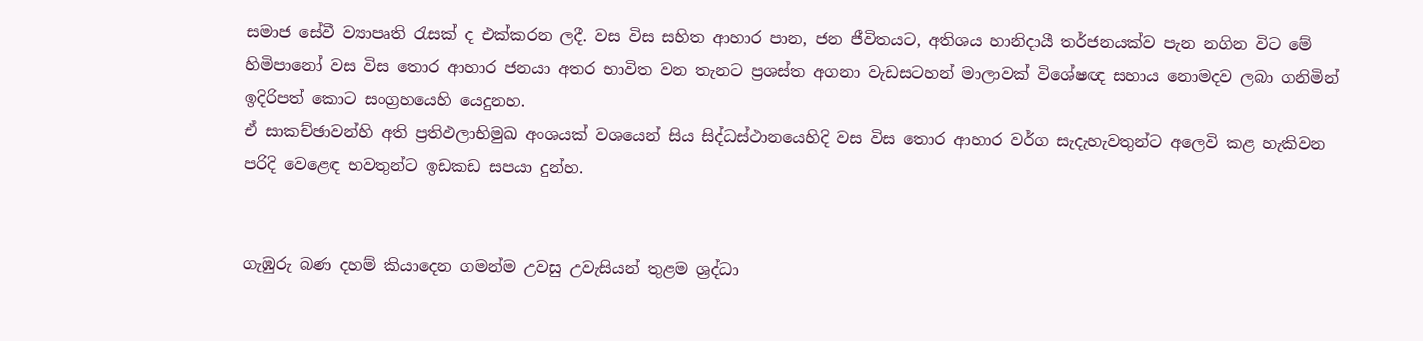සමාජ සේවී ව්‍යාපෘති රැසක් ද එක්කරන ලදී. වස විස සහිත ආහාර පාන, ජන ජීවිතයට, අතිශය හානිදායී තර්ජනයක්ව පැන නගින විට මේ හිමිපානෝ වස විස තොර ආහාර ජනයා අතර භාවිත වන තැනට ප්‍රශස්ත අගනා වැඩසටහන් මාලාවක් විශේෂඥ සහාය නොමදව ලබා ගනිමින් ඉදිරිපත් කොට සංග්‍රහයෙහි යෙදුනහ.
ඒ සාකච්ඡාවන්හි අති ප්‍රතිඵලාභිමුඛ අංශයක් වශයෙන් සිය සිද්ධස්ථානයෙහිදි වස විස තොර ආහාර වර්ග සැදැහැවතුන්ට අලෙවි කළ හැකිවන පරිදි වෙළෙඳ භවතුන්ට ඉඩකඩ සපයා දුන්හ.


ගැඹුරු බණ දහම් කියාදෙන ගමන්ම උවසු උවැසියන් තුළම ශ්‍රද්ධා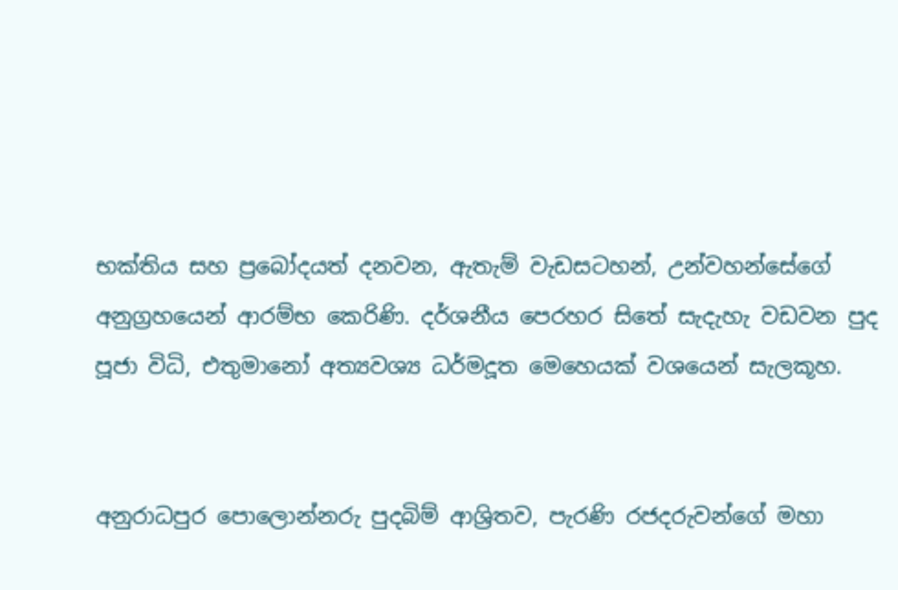භක්තිය සහ ප්‍රබෝදයත් දනවන, ඇතැම් වැඩසටහන්, උන්වහන්සේගේ අනුග්‍රහයෙන් ආරම්භ කෙරිණි. දර්ශනීය පෙරහර සිතේ සැදැහැ වඩවන පුද පූජා විධි, එතුමානෝ අත්‍යවශ්‍ය ධර්මදූත මෙහෙයක් වශයෙන් සැලකූහ.


අනුරාධපුර පොලොන්නරු පුදබිම් ආශ්‍රිතව, පැරණි රජදරුවන්ගේ මහා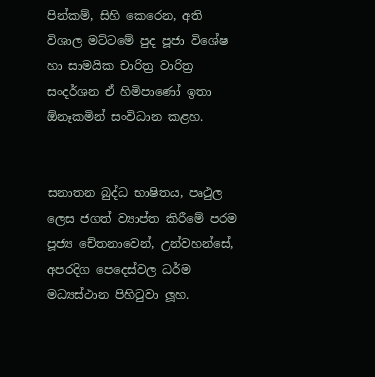පින්කම්, සිහි කෙරෙන, අති විශාල මට්ටමේ පුද පූජා විශේෂ හා සාමයික චාරිත්‍ර වාරිත්‍ර සංදර්ශන ඒ හිමිපාණෝ ඉතා ඕනෑකමින් සංවිධාන කළහ.


සනාතන බුද්ධ භාෂිතය, පෘථුල ලෙස ජගත් ව්‍යාප්ත කිරීමේ පරම පූජ්‍ය චේතනාවෙන්, උන්වහන්සේ, අපරදිග පෙදෙස්වල ධර්ම මධ්‍යස්ථාන පිහිටුවා ලූහ.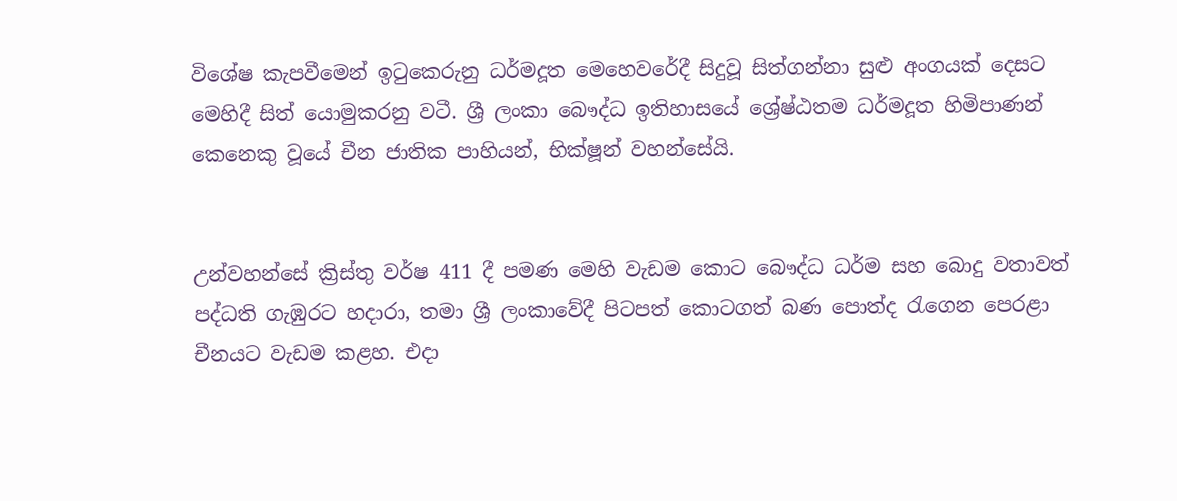විශේෂ කැපවීමෙන් ඉටුකෙරුනු ධර්මදූත මෙහෙවරේදී සිදුවූ සිත්ගන්නා සුළු අංගයක් දෙසට මෙහිදී සිත් යොමුකරනු වටී. ශ්‍රී ලංකා බෞද්ධ ඉතිහාසයේ ශ්‍රේෂ්ඨතම ධර්මදූත හිමිපාණන් කෙනෙකු වූයේ චීන ජාතික පාහියන්, භික්ෂූන් වහන්සේයි.


උන්වහන්සේ ක්‍රිස්තු වර්ෂ 411 දී පමණ මෙහි වැඩම කොට බෞද්ධ ධර්ම සහ බොදු වතාවත් පද්ධති ගැඹුරට හදාරා, තමා ශ්‍රී ලංකාවේදී පිටපත් කොටගත් බණ පොත්ද රැගෙන පෙරළා චීනයට වැඩම කළහ. එදා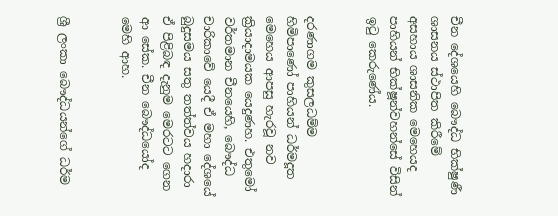චීන දේශයෙහි බෞද්ධ භික්ෂුණී ශාසනය ස්ථාපිත කිරීමේ අසහාය ශාසනික මෙහෙයද පාහියන් භික්ෂූන්වහන්සේ විසින් ඉටු කෙරුණේය.


දරණාගම කුසලධම්ම හිමිපාණෝ පාහියන් ධර්මදූත මෙහෙය ආපසු හැරවූ නව ක්‍රියාදාමයක යෙදුණහ. එතුමෝ වර්තමාන චීනයෙහි, බෞද්ධ චාරිකාවේ යෙදී ඒ මහා දේශයේ බුදුසමය සතු තත්ත්වය හදාරා ඒ පිළිබඳ දැනුම මෙරටට ගෙන ආ සේක. චීන බෞද්ධයෝද මෙහි ආහ.


ශ්‍රී ලංකා බෞද්ධයන්ගේ ධර්ම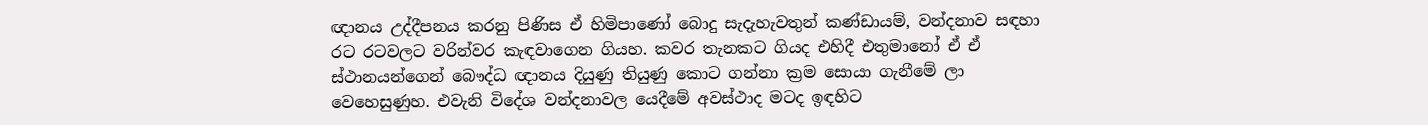ඥානය උද්දීපනය කරනු පිණිස ඒ හිමිපාණෝ බොදු සැදැහැවතුන් කණ්ඩායම්, වන්දනාව සඳහා රට රටවලට වරින්වර කැඳවාගෙන ගියහ. කවර තැනකට ගියද එහිදී එතුමානෝ ඒ ඒ ස්ථානයන්ගෙන් බෞද්ධ ඥානය දියුණු තියුණු කොට ගන්නා ක්‍රම සොයා ගැනීමේ ලා වෙහෙසුණුහ. එවැනි විදේශ වන්දනාවල යෙදීමේ අවස්ථාද මටද ඉඳහිට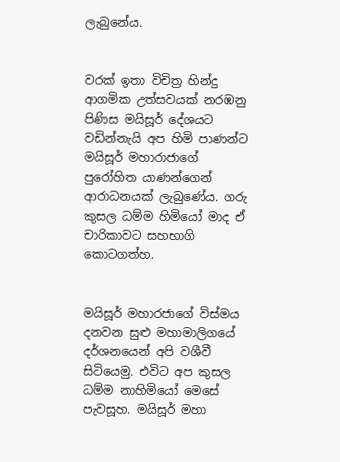ලැබුනේය.


වරක් ඉතා විචිත්‍ර හින්දු ආගමික උත්සවයක් නරඹනු පිණිස මයිසූර් දේශයට වඩින්නැයි අප හිමි පාණන්ට මයිසූර් මහාරාජාගේ පුරෝහිත යාණන්ගෙන් ආරාධනයක් ලැබුණේය. ගරු කුසල ධම්ම හිමියෝ මාද ඒ චාරිකාවට සහභාගි කොටගත්හ.


මයිසූර් මහාරජාගේ විස්මය දනවන සුළු මහාමාලිගයේ දර්ශනයෙන් අපි වශීවී සිටියෙමු. එවිට අප කුසල ධම්ම නාහිමියෝ මෙසේ පැවසූහ. මයිසූර් මහා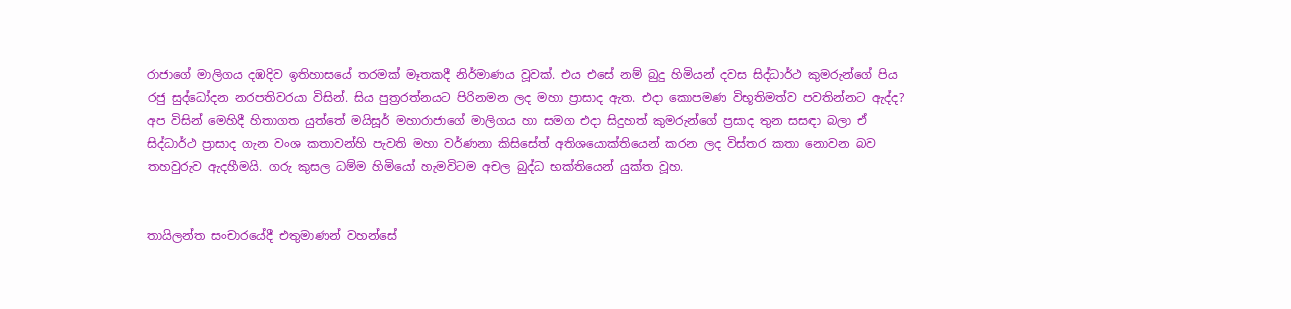රාජාගේ මාලිගය දඹදිව ඉතිහාසයේ තරමක් මෑතකදී නිර්මාණය වූවක්. එය එසේ නම් බුදු හිමියන් දවස සිද්ධාර්ථ කුමරුන්ගේ පිය රජු සුද්ධෝදන නරපතිවරයා විසින්. සිය පුත්‍රරත්නයට පිරිනමන ලද මහා ප්‍රාසාද ඇත. එදා කොපමණ විභූතිමත්ව පවතින්නට ඇද්ද? අප විසින් මෙහිදී හිතාගත යුත්තේ මයිසූර් මහාරාජාගේ මාලිගය හා සමග එදා සිදුහත් කුමරුන්ගේ ප්‍රසාද තුන සසඳා බලා ඒ සිද්ධාර්ථ ප්‍රාසාද ගැන වංශ කතාවන්හි පැවති මහා වර්ණනා කිසිසේත් අතිශයොක්තියෙන් කරන ලද විස්තර කතා නොවන බව තහවුරුව ඇදහීමයි. ගරු කුසල ධම්ම හිමියෝ හැමවිටම අචල බුද්ධ භක්තියෙන් යුක්ත වූහ.


තායිලන්ත සංචාරයේදී එතුමාණන් වහන්සේ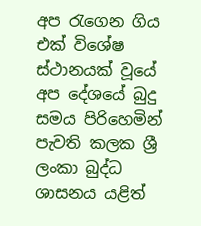අප රැගෙන ගිය එක් විශේෂ ස්ථානයක් වූයේ අප දේශයේ බුදු සමය පිරිහෙමින් පැවති කලක ශ්‍රී ලංකා බුද්ධ ශාසනය යළිත්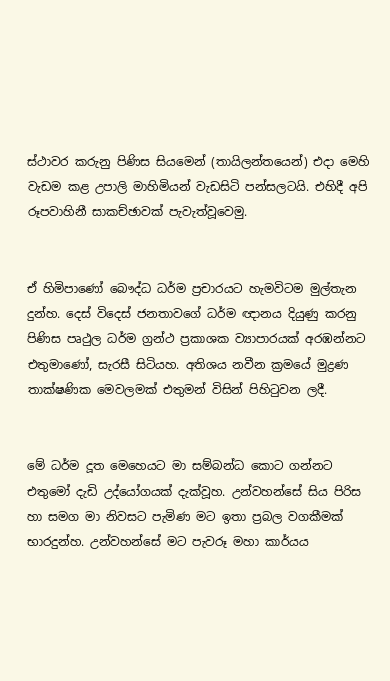ස්ථාවර කරුනු පිණිස සියමෙන් (තායිලන්තයෙන්) එදා මෙහි වැඩම කළ උපාලි මාහිමියන් වැඩසිටි පන්සලටයි. එහිදී අපි රූපවාහිනී සාකච්ඡාවක් පැවැත්වූවෙමු.


ඒ හිමිපාණෝ බෞද්ධ ධර්ම ප්‍රචාරයට හැමවිටම මුල්තැන දුන්හ. දෙස් විදෙස් ජනතාවගේ ධර්ම ඥානය දියුණු කරනු පිණිස පෘථුල ධර්ම ග්‍රන්ථ ප්‍රකාශක ව්‍යාපාරයක් අරඹන්නට එතුමාණෝ, සැරසී සිටියහ. අතිශය නවීන ක්‍රමයේ මුද්‍රණ තාක්ෂණික මෙවලමක් එතුමන් විසින් පිහිටුවන ලදී.


මේ ධර්ම දූත මෙහෙයට මා සම්බන්ධ කොට ගන්නට එතුමෝ දැඩි උද්යෝගයක් දැක්වූහ. උන්වහන්සේ සිය පිරිස හා සමග මා නිවසට පැමිණ මට ඉතා ප්‍රබල වගකීමක් භාරදුන්හ. උන්වහන්සේ මට පැවරූ මහා කාර්යය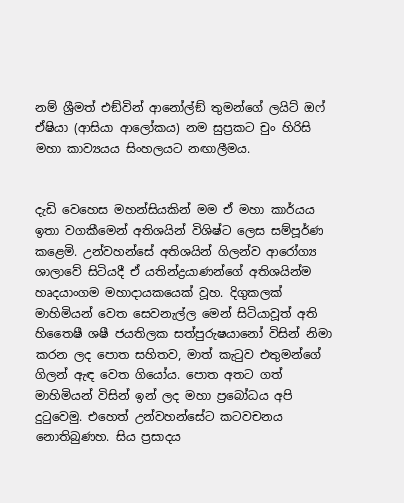නම් ශ්‍රීමත් එඞ්වින් ආනෝල්ඞ් තුමන්ගේ ලයිට් ඔෆ් ඒෂියා (ආසියා ආලෝකය) නම සුප්‍රකට චුං හිරිසි මහා කාව්‍යයය සිංහලයට නඟාලීමය.


දැඩි වෙහෙස මහන්සියකින් මම ඒ මහා කාර්යය ඉතා වගකීමෙන් අතිශයින් විශිෂ්ට ලෙස සම්පූර්ණ කළෙමි. උන්වහන්සේ අතිශයින් ගිලන්ව ආරෝග්‍ය ශාලාවේ සිටියදී ඒ යතින්ද්‍රයාණන්ගේ අතිශයින්ම හෘදයාංගම මහාදායකයෙක් වූහ. දිගුකලක් මාහිමියන් වෙත සෙවනැල්ල මෙන් සිටියාවූත් අති හිතෛෂී ශෂී ජයතිලක සත්පුරුෂයානෝ විසින් නිමා කරන ලද පොත සහිතව, මාත් කැටුව එතුමන්ගේ ගිලන් ඇඳ වෙත ගියෝය. පොත අතට ගත් මාහිමියන් විසින් ඉන් ලද මහා ප්‍රබෝධය අපි දුටුවෙමු. එහෙත් උන්වහන්සේට කටවචනය නොතිබුණහ. සිය ප්‍රසාදය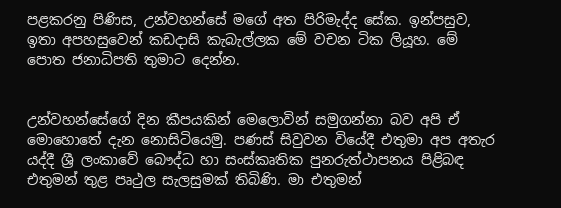පළකරනු පිණිස, උන්වහන්සේ මගේ අත පිරිමැද්ද සේක. ඉන්පසුව, ඉතා අපහසුවෙන් කඩදාසි කැබැල්ලක මේ වචන ටික ලියූහ. මේ පොත ජනාධිපති තුමාට දෙන්න.


උන්වහන්සේගේ දින කීපයකින් මෙලොවින් සමුගන්නා බව අපි ඒ මොහොතේ දැන නොසිටියෙමු. පණස් සිවුවන වියේදී එතුමා අප අතැර යද්දී ශ්‍රී ලංකාවේ බෞද්ධ හා සංස්කෘතික පුනරුත්ථාපනය පිළිබඳ එතුමන් තුළ පෘථුල සැලසුමක් තිබිණි. මා එතුමන්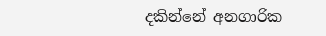දකින්නේ අනගාරික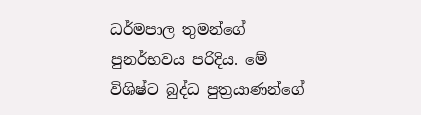ධර්මපාල තුමන්ගේ පුනර්භවය පරිදිය. මේ විශිෂ්ට බුද්ධ පුත්‍රයාණන්ගේ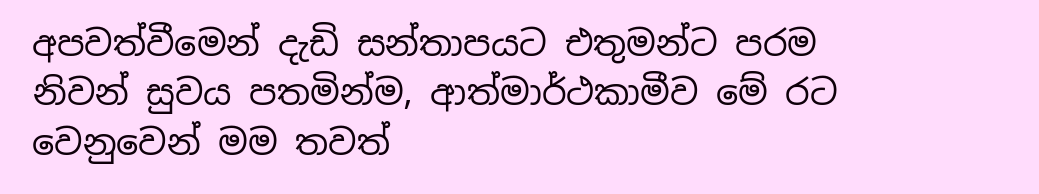අපවත්වීමෙන් දැඩි සන්තාපයට එතුමන්ට පරම නිවන් සුවය පතමින්ම, ආත්මාර්ථකාමීව මේ රට වෙනුවෙන් මම තවත්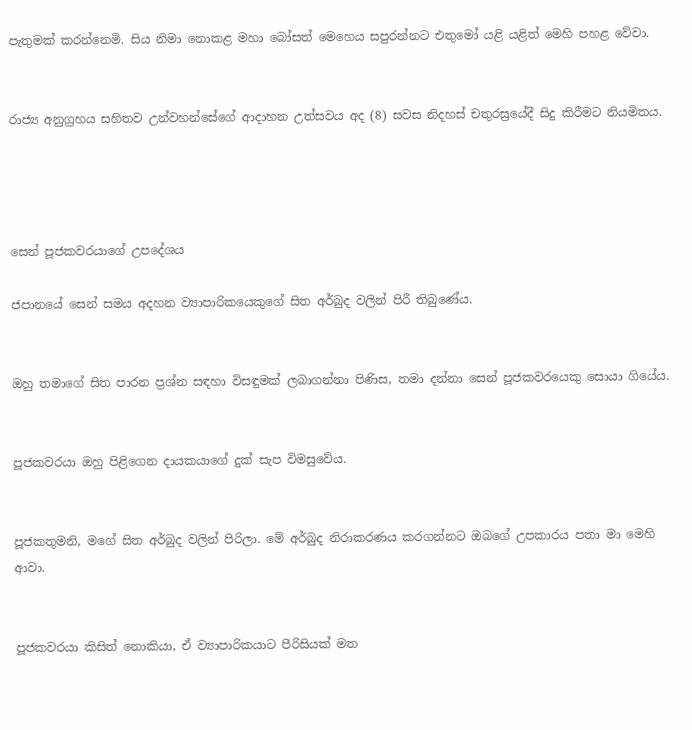පැතුමක් කරන්නෙමි. සිය නිමා නොකළ මහා බෝසත් මෙහෙය සපුරන්නට එතුමෝ යළි යළිත් මෙහි පහළ වේවා.


රාජ්‍ය අනුග්‍රහය සහිතව උන්වහන්සේගේ ආදාහන උත්සවය අද (8) සවස නිදහස් චතුරස්‍රයේදී සිදු කිරීමට නියමිතය.




සෙන් පූජකවරයාගේ උපදේශය

ජපානයේ සෙන් සමය අදහන ව්‍යාපාරිකයෙකුගේ සිත අර්බුද වලින් පිරී තිබුණේය.


ඔහු තමාගේ සිත පාරන ප්‍රශ්න සඳහා විසඳුමක් ලබාගන්නා පිණිස, තමා දන්නා සෙන් පූජකවරයෙකු සොයා ගියේය.


පූජකවරයා ඔහු පිළිගෙන දායකයාගේ දුක් සැප විමසුවේය.


පූජකතුමනි, මගේ සිත අර්බුද වලින් පිරිලා. මේ අර්බුද නිරාකරණය කරගන්නට ඔබගේ උපකාරය පතා මා මෙහි ආවා.


පූජකවරයා කිසිත් නොකියා, ඒ ව්‍යාපාරිකයාට පීරිසියක් මත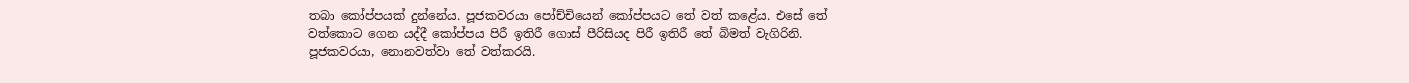තබා කෝප්පයක් දුන්නේය. පූජකවරයා පෝච්චියෙන් කෝප්පයට තේ වත් කළේය. එසේ තේ වත්කොට ගෙන යද්දී කෝප්පය පිරී ඉතිරී ගොස් පීරිසියද පිරී ඉතිරී තේ බිමත් වැගිරිනි. පූජකවරයා, නොනවත්වා තේ වත්කරයි.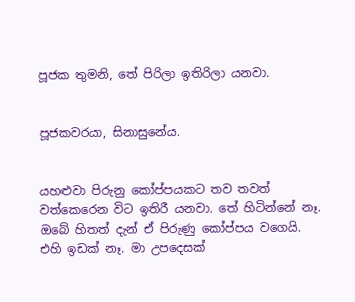පූජක තුමනි, තේ පිරිලා ඉතිරිලා යනවා.


පූජකවරයා, සිනාසුනේය.


යහළුවා පිරුනු කෝප්පයකට තව තවත් වත්කෙරෙන විට ඉතිරී යනවා. තේ හිටින්නේ නෑ. ඔබේ හිතත් දැන් ඒ පිරුණු කෝප්පය වගෙයි. එහි ඉඩක් නෑ. මා උපදෙසක්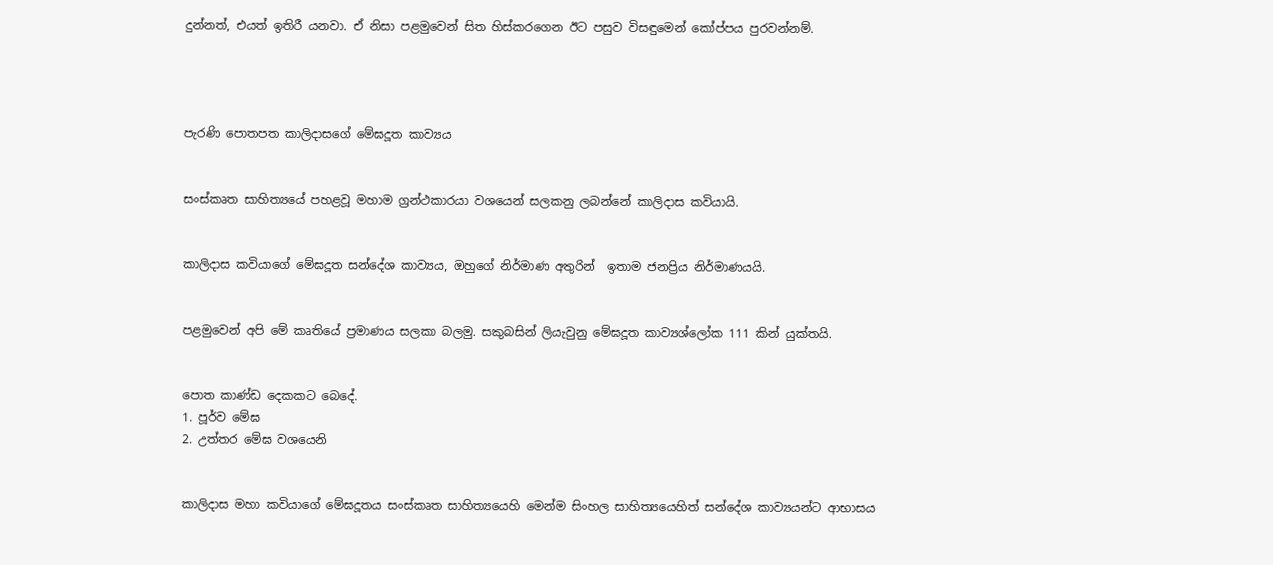දුන්නත්, එයත් ඉතිරී යනවා. ඒ නිසා පළමුවෙන් සිත හිස්කරගෙන ඊට පසුව විසඳුමෙන් කෝප්පය පුරවන්නම්.




පැරණි පොතපත කාලිදාසගේ මේඝදූත කාව්‍යය


සංස්කෘත සාහිත්‍යයේ පහළවූ මහාම ග්‍රන්ථකාරයා වශයෙන් සලකනු ලබන්නේ කාලිදාස කවියායි.


කාලිදාස කවියාගේ මේඝදූත සන්දේශ කාව්‍යය, ඔහුගේ නිර්මාණ අතුරින්  ඉතාම ජනප්‍රිය නිර්මාණයයි.


පළමුවෙන් අපි මේ කෘතියේ ප්‍රමාණය සලකා බලමු. සකුබසින් ලියැවුනු මේඝදූත කාව්‍යශ්ලෝක 111 කින් යුක්තයි.


පොත කාණ්ඩ දෙකකට බෙදේ.
1. පූර්ව මේඝ
2. උත්තර මේඝ වශයෙනි


කාලිදාස මහා කවියාගේ මේඝදූතය සංස්කෘත සාහිත්‍යයෙහි මෙන්ම සිංහල සාහිත්‍යයෙහිත් සන්දේශ කාව්‍යයන්ට ආභාසය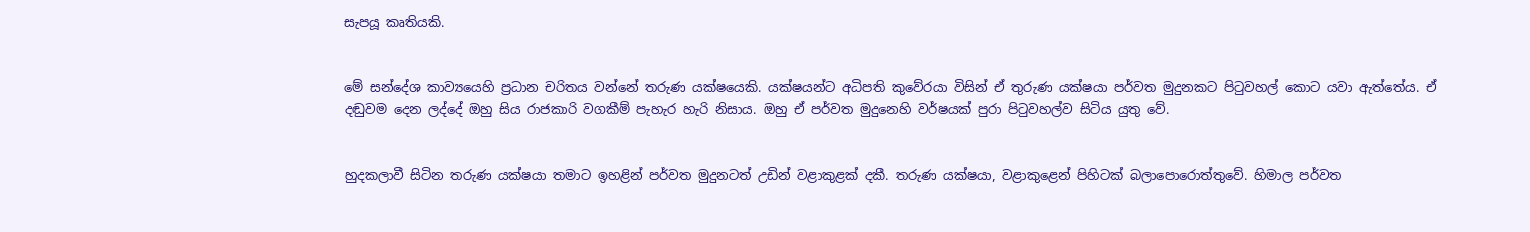සැපයූ කෘතියකි.


මේ සන්දේශ කාව්‍යයෙහි ප්‍රධාන චරිතය වන්නේ තරුණ යක්ෂයෙකි. යක්ෂයන්ට අධිපති කුවේරයා විසින් ඒ තුරුණ යක්ෂයා පර්වත මුදුනකට පිටුවහල් කොට යවා ඇත්තේය. ඒ දඬුවම දෙන ලද්දේ ඔහු සිය රාජකාරි වගකීම් පැහැර හැරි නිසාය. ඔහු ඒ පර්වත මුදුනෙහි වර්ෂයක් පුරා පිටුවහල්ව සිටිය යුතු වේ.


හුදකලාවී සිටින තරුණ යක්ෂයා තමාට ඉහළින් පර්වත මුදුනටත් උඩින් වළාකුළක් දකී. තරුණ යක්ෂයා, වළාකුළෙන් පිහිටක් බලාපොරොත්තුවේ. හිමාල පර්වත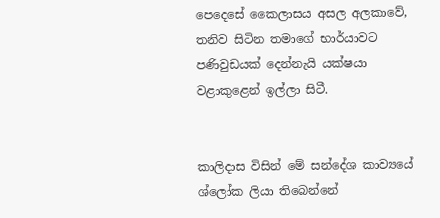පෙදෙසේ කෛලාසය අසල අලකාවේ, තනිව සිටින තමාගේ භාර්යාවට පණිවුඩයක් දෙන්නැයි යක්ෂයා වළාකුළෙන් ඉල්ලා සිටී.


කාලිදාස විසින් මේ සන්දේශ කාව්‍යයේ ශ්ලෝක ලියා තිබෙන්නේ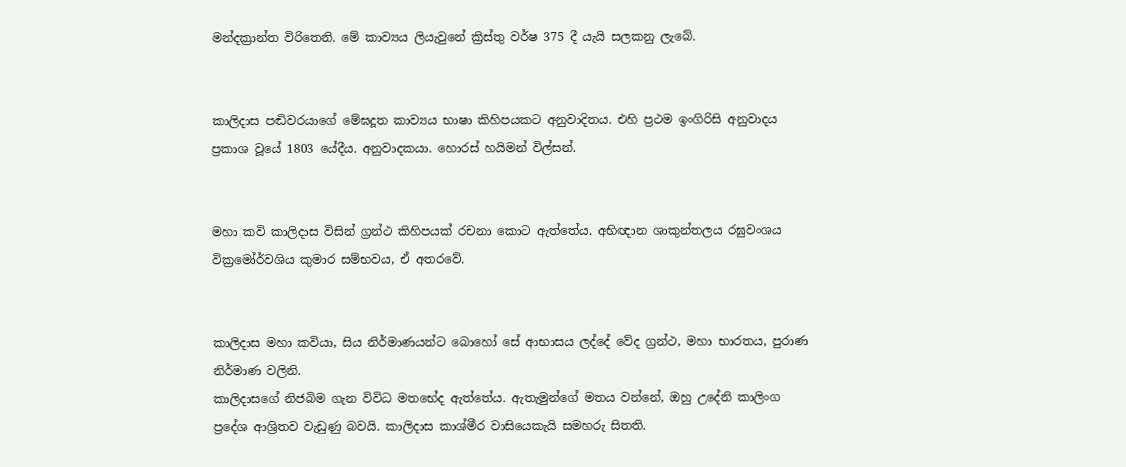මන්දක්‍රාන්ත විරිතෙනි. මේ කාව්‍යය ලියැවුනේ ක්‍රිස්තු වර්ෂ 375 දී යැයි සලකනු ලැබේ.


කාලිදාස පඬිවරයාගේ මේඝදූත කාව්‍යය භාෂා කිහිපයකට අනුවාදිතය. එහි ප්‍රථම ඉංගිරිසි අනුවාදය ප්‍රකාශ වූයේ 1803 යේදීය. අනුවාදකයා. හොරස් හයිමන් විල්සන්.


මහා කවි කාලිදාස විසින් ග්‍රන්ථ කිහිපයක් රචනා කොට ඇත්තේය. අභිඥාන ශාකුන්තලය රඝුවංශය වික්‍රමෝර්වශිය කුමාර සම්භවය, ඒ අතරවේ.


කාලිදාස මහා කවියා, සිය නිර්මාණයන්ට බොහෝ සේ ආභාසය ලද්දේ වේද ග්‍රන්ථ, මහා භාරතය, පුරාණ නිර්මාණ වලිනි.
කාලිදාසගේ නිජබිම ගැන විවිධ මතභේද ඇත්තේය. ඇතැමුන්ගේ මතය වන්නේ, ඔහු උදේනි කාලිංග ප්‍රදේශ ආශ්‍රිතව වැඩුණු බවයි. කාලිදාස කාශ්මීර වාසියෙකැයි සමහරු සිතති.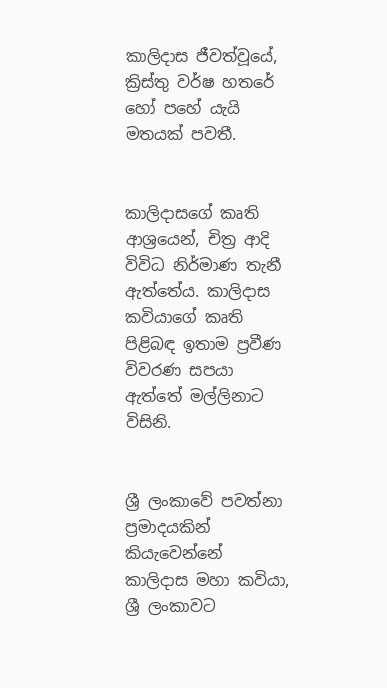කාලිදාස ජීවත්වූයේ, ක්‍රිස්තු වර්ෂ හතරේ හෝ පහේ යැයි මතයක් පවතී.


කාලිදාසගේ කෘති ආශ්‍රයෙන්, චිත්‍ර ආදි විවිධ නිර්මාණ තැනී ඇත්තේය. කාලිදාස කවියාගේ කෘති පිළිබඳ ඉතාම ප්‍රවීණ විවරණ සපයා ඇත්තේ මල්ලිනාට විසිනි.


ශ්‍රී ලංකාවේ පවත්නා ප්‍රමාදයකින් කියැවෙන්නේ කාලිදාස මහා කවියා, ශ්‍රී ලංකාවට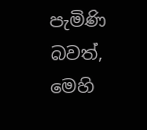පැමිණි බවත්, මෙහි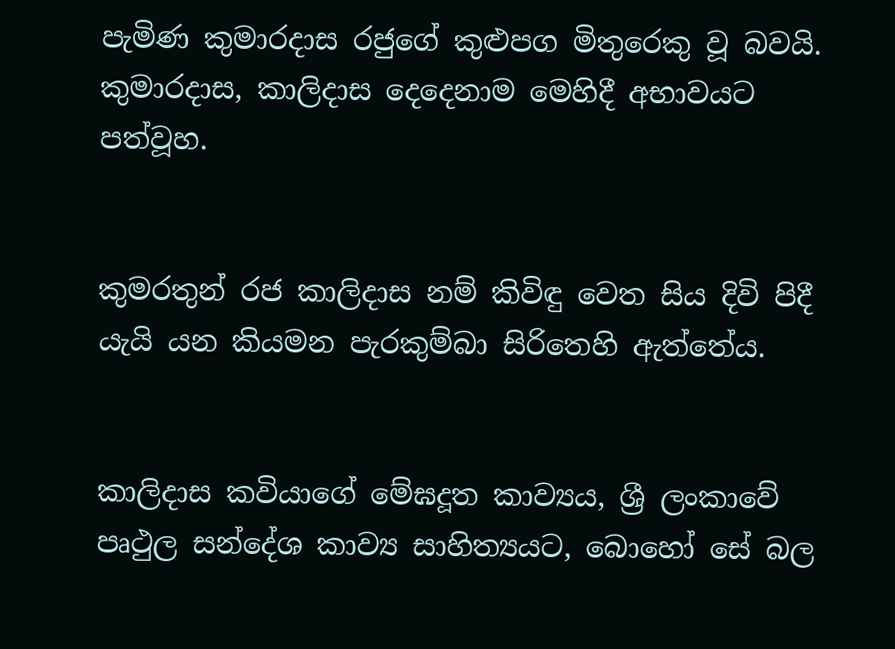පැමිණ කුමාරදාස රජුගේ කුළුපග මිතුරෙකු වූ බවයි. කුමාරදාස, කාලිදාස දෙදෙනාම මෙහිදී අභාවයට පත්වූහ.


කුමරතුන් රජ කාලිදාස නම් කිවිඳු වෙත සිය දිවි පිදී යැයි යන කියමන පැරකුම්බා සිරිතෙහි ඇත්තේය.


කාලිදාස කවියාගේ මේඝදූත කාව්‍යය, ශ්‍රී ලංකාවේ පෘථුල සන්දේශ කාව්‍ය සාහිත්‍යයට, බොහෝ සේ බල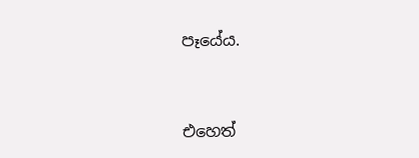පෑයේය.


එහෙත්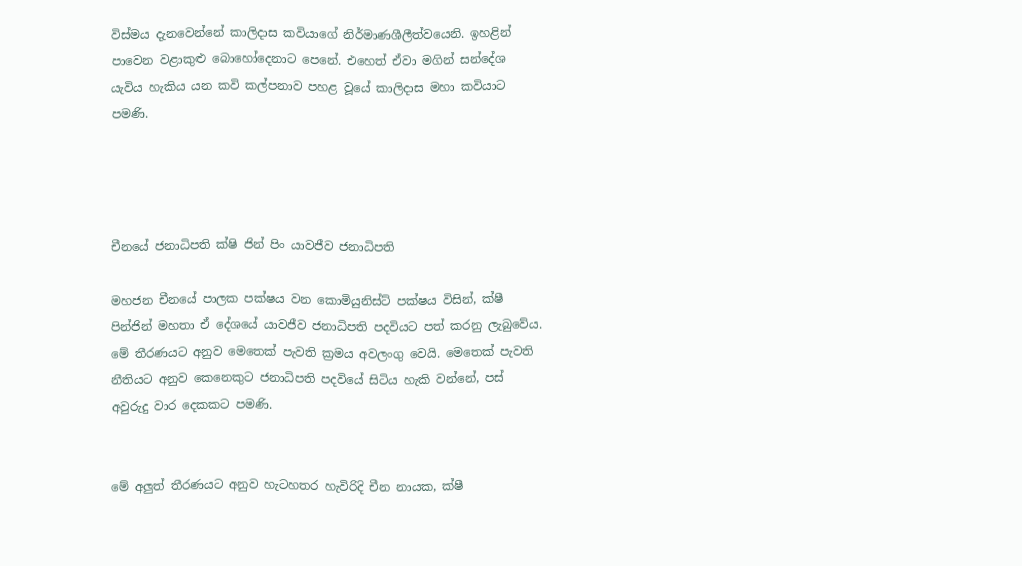විස්මය දැනවෙන්නේ කාලිදාස කවියාගේ නිර්මාණශීලීත්වයෙනි. ඉහළින් පාවෙන වළාකුළු බොහෝදෙනාට පෙනේ. එහෙත් ඒවා මගින් සන්දේශ යැවිය හැකිය යන කවි කල්පනාව පහළ වූයේ කාලිදාස මහා කවියාට පමණි.




චීනයේ ජනාධිපති ක්ෂි ජින් පිං යාවජීව ජනාධිපති

මහජන චීනයේ පාලක පක්ෂය වන කොමියුනිස්ට් පක්ෂය විසින්, ක්ෂී පින්ජින් මහතා ඒ දේශයේ යාවජීව ජනාධිපති පදවියට පත් කරනු ලැබුවේය. මේ තීරණයට අනුව මෙතෙක් පැවති ක්‍රමය අවලංගු වෙයි. මෙතෙක් පැවති නීතියට අනුව කෙනෙකුට ජනාධිපති පදවියේ සිටිය හැකි වන්නේ, පස් අවුරුදු වාර දෙකකට පමණි.


මේ අලුත් තීරණයට අනුව හැටහතර හැවිරිදි චීන නායක, ක්ෂී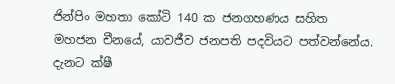ජින්පිං මහතා කෝටි 140 ක ජනගහණය සහිත මහජන චීනයේ, යාවජීව ජනපති පදවියට පත්වන්නේය. දැනට ක්ෂී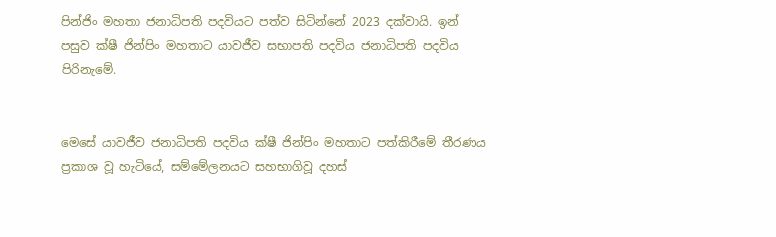පින්ජිං මහතා ජනාධිපති පදවියට පත්ව සිටින්නේ 2023 දක්වායි. ඉන් පසුව ක්ෂී ජින්පිං මහතාට යාවජීව සභාපති පදවිය ජනාධිපති පදවිය පිරිනැමේ.


මෙසේ යාවජීව ජනාධිපති පදවිය ක්ෂී ජින්පිං මහතාට පත්කිරීමේ තීරණය ප්‍රකාශ වූ හැටියේ, සම්මේලනයට සහභාගිවූ දහස්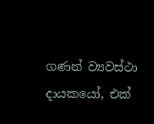ගණන් ව්‍යවස්ථා දායකයෝ, එක්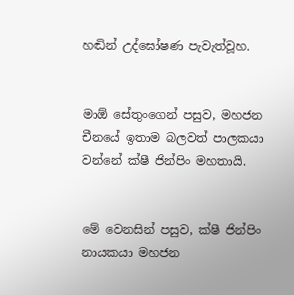හඬින් උද්ඝෝෂණ පැවැත්වූහ.


මාඕ සේතුංගෙන් පසුව, මහජන චීනයේ ඉතාම බලවත් පාලකයා වන්නේ ක්ෂී ජින්පිං මහතායි.


මේ වෙනසින් පසුව, ක්ෂී ජින්පිං නායකයා මහජන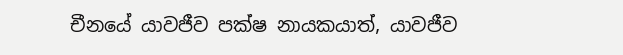චීනයේ යාවජීව පක්ෂ නායකයාත්, යාවජීව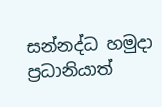සන්නද්ධ හමුදා ප්‍රධානියාත්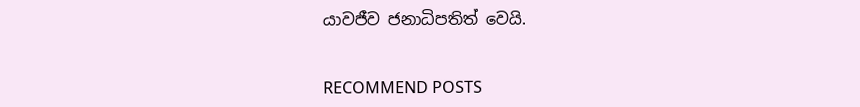යාවජීව ජනාධිපතිත් වෙයි.


RECOMMEND POSTS